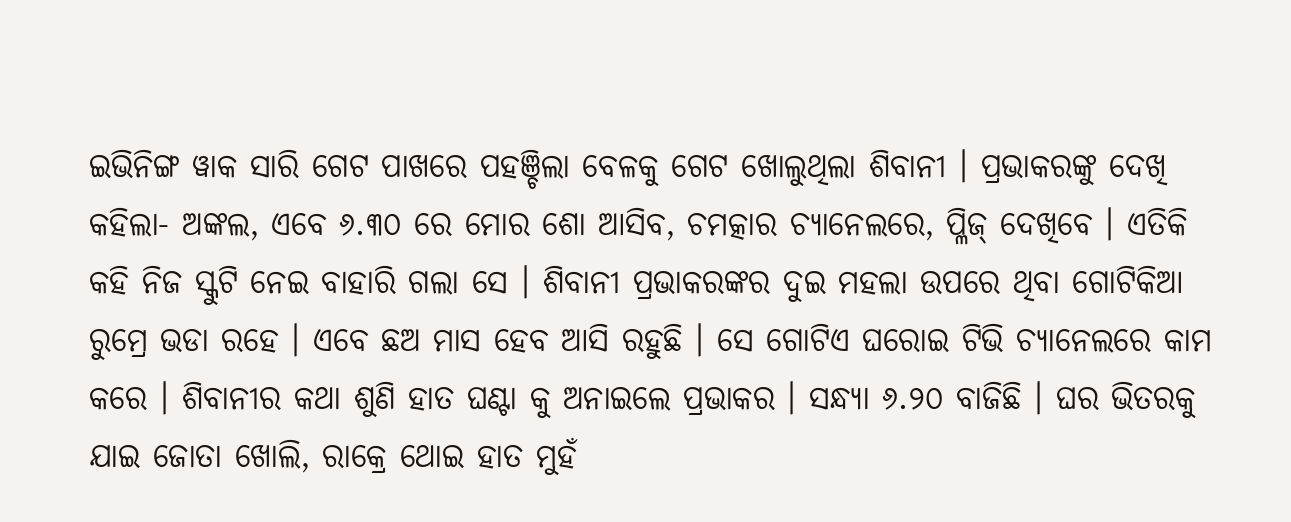ଇଭିନିଙ୍ଗ ୱାକ ସାରି ଗେଟ ପାଖରେ ପହଞ୍ଚିଲା ବେଳକୁ ଗେଟ ଖୋଲୁଥିଲା ଶିବାନୀ । ପ୍ରଭାକରଙ୍କୁ ଦେଖି କହିଲା- ଅଙ୍କଲ, ଏବେ ୬.୩୦ ରେ ମୋର ଶୋ ଆସିବ, ଚମତ୍କାର ଚ୍ୟାନେଲରେ, ପ୍ଳିଜ୍ ଦେଖିବେ । ଏତିକି କହି ନିଜ ସ୍କୁଟି ନେଇ ବାହାରି ଗଲା ସେ । ଶିବାନୀ ପ୍ରଭାକରଙ୍କର ଦୁଇ ମହଲା ଉପରେ ଥିବା ଗୋଟିକିଆ ରୁମ୍ରେ ଭଡା ରହେ । ଏବେ ଛଅ ମାସ ହେବ ଆସି ରହୁଛି । ସେ ଗୋଟିଏ ଘରୋଇ ଟିଭି ଚ୍ୟାନେଲରେ କାମ କରେ । ଶିବାନୀର କଥା ଶୁଣି ହାତ ଘଣ୍ଟା କୁ ଅନାଇଲେ ପ୍ରଭାକର । ସନ୍ଧ୍ୟା ୬.୨୦ ବାଜିଛି । ଘର ଭିତରକୁ ଯାଇ ଜୋତା ଖୋଲି, ରାକ୍ରେ ଥୋଇ ହାତ ମୁହଁ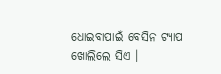ଧୋଇବାପାଇଁ ବେସିନ ଟ୍ୟାପ ଖୋଲିଲେ ସିଏ ।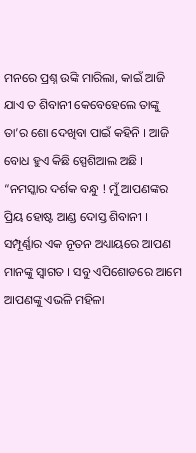ମନରେ ପ୍ରଶ୍ନ ଉଙ୍କି ମାରିଲା, କାଇଁ ଆଜି ଯାଏ ତ ଶିବାନୀ କେବେହେଲେ ତାଙ୍କୁ ତା’ର ଶୋ ଦେଖିବା ପାଇଁ କହିନି । ଆଜି ବୋଧ ହୁଏ କିଛି ସ୍ପେଶିଆଲ ଅଛି ।
“ନମସ୍କାର ଦର୍ଶକ ବନ୍ଧୁ ! ମୁଁ ଆପଣଙ୍କର ପ୍ରିୟ ହୋଷ୍ଟ ଆଣ୍ଡ ଦୋସ୍ତ ଶିବାନୀ । ସମ୍ପୂର୍ଣ୍ଣାର ଏକ ନୂତନ ଅଧ୍ୟାୟରେ ଆପଣ ମାନଙ୍କୁ ସ୍ଵାଗତ । ସବୁ ଏପିଶୋଡରେ ଆମେ ଆପଣଙ୍କୁ ଏଭଳି ମହିଳା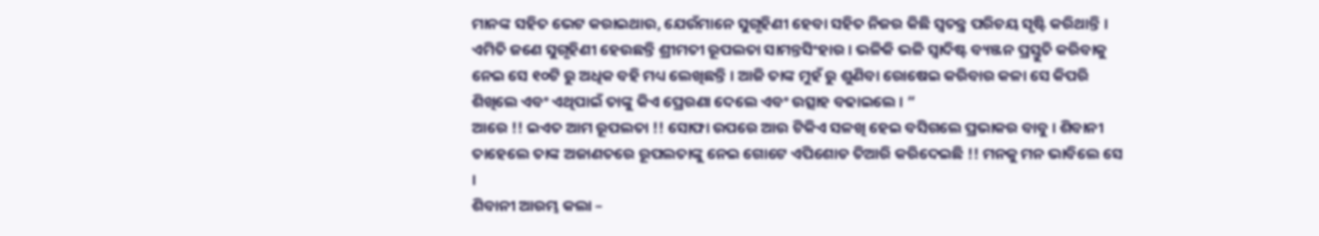ମାନଙ୍କ ସହିତ ଭେଟ କରାଇଥାଉ, ଯେଉଁମାନେ ସୁଗୃହିଣୀ ହେବା ସହିତ ନିଜର କିଛି ସ୍ଵତନ୍ତ୍ର ପରିଚୟ ସୃଷ୍ଟି କରିଥାନ୍ତି । ଏମିତି ଜଣେ ସୁଗୃହିଣୀ ହେଉଛନ୍ତି ଶ୍ରୀମତୀ ରୂପଲତା ସାମନ୍ତସିଂହାର । ଭଳିକି ଭଳି ସ୍ଵାଦିଷ୍ଟ ବ୍ୟଞ୍ଜନ ପ୍ରସ୍ତୁତି କରିବାକୁ ନେଇ ସେ ୧୦ଟି ରୁ ଅଧିକ ବହି ମଧ୍ୟ ଲେଖିଛନ୍ତି । ଆଜି ତାଙ୍କ ମୁହଁ ରୁ ଶୁଣିବା ରୋଷେଇ କରିବାର କଳା ସେ କିପରି ଶିଖିଲେ ଏବଂ ଏଥିପାଇଁ ତାଙ୍କୁ କିଏ ପ୍ରେରଣା ଦେଲେ ଏବଂ ଉତ୍ସାହ ବଢାଇଲେ । “
ଆରେ !! ଇଏତ ଆମ ରୂପଲତା !! ସୋଫା ଉପରେ ଆଉ ଟିକିଏ ସଳଖି ହେଇ ବସିଗଲେ ପ୍ରଭାକର ବାବୁ । ଶିବାନୀ ତାହେଲେ ତାଙ୍କ ଅଜାଣତରେ ରୂପଲତାଙ୍କୁ ନେଇ ଗୋଟେ ଏପିଶୋଡ ତିଆରି କରିଦେଇଛି !! ମନକୁ ମନ ଭାବିଲେ ସେ ।
ଶିବାନୀ ଆରମ୍ଭ କଲା –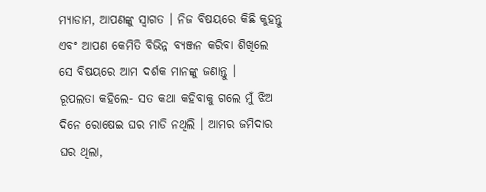ମ୍ୟାଡାମ, ଆପଣଙ୍କୁ ସ୍ଵାଗତ । ନିଜ ବିଷୟରେ କିଛି କୁହନ୍ତୁ ଏବଂ ଆପଣ କେମିତି ବିଭିନ୍ନ ବ୍ୟଞ୍ଜନ କରିବା ଶିଖିଲେ ସେ ବିଷୟରେ ଆମ ଦର୍ଶକ ମାନଙ୍କୁ ଜଣାନ୍ତୁ ।
ରୂପଲତା କହିଲେ- ସତ କଥା କହିବାକୁ ଗଲେ ମୁଁ ଝିଅ ଦିନେ ରୋଷେଇ ଘର ମାଡି ନଥିଲି । ଆମର ଜମିଦାର ଘର ଥିଲା,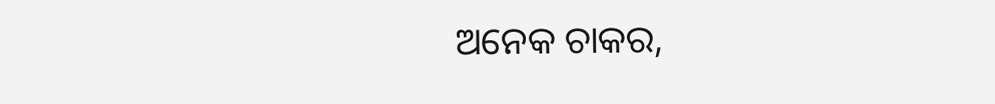ଅନେକ ଚାକର,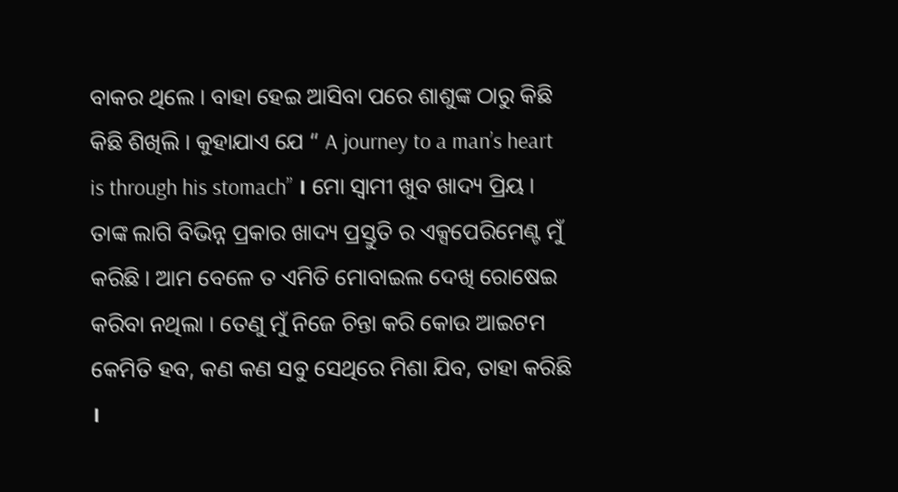ବାକର ଥିଲେ । ବାହା ହେଇ ଆସିବା ପରେ ଶାଶୁଙ୍କ ଠାରୁ କିଛି କିଛି ଶିଖିଲି । କୁହାଯାଏ ଯେ “ A journey to a man’s heart is through his stomach” । ମୋ ସ୍ଵାମୀ ଖୁବ ଖାଦ୍ୟ ପ୍ରିୟ । ତାଙ୍କ ଲାଗି ବିଭିନ୍ନ ପ୍ରକାର ଖାଦ୍ୟ ପ୍ରସ୍ତୁତି ର ଏକ୍ସପେରିମେଣ୍ଟ ମୁଁ କରିଛି । ଆମ ବେଳେ ତ ଏମିତି ମୋବାଇଲ ଦେଖି ରୋଷେଇ କରିବା ନଥିଲା । ତେଣୁ ମୁଁ ନିଜେ ଚିନ୍ତା କରି କୋଉ ଆଇଟମ କେମିତି ହବ, କଣ କଣ ସବୁ ସେଥିରେ ମିଶା ଯିବ, ତାହା କରିଛି ।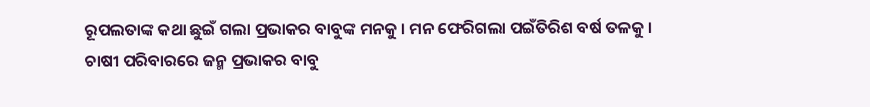ରୂପଲତାଙ୍କ କଥା ଛୁଇଁ ଗଲା ପ୍ରଭାକର ବାବୁଙ୍କ ମନକୁ । ମନ ଫେରିଗଲା ପଇଁତିରିଶ ବର୍ଷ ତଳକୁ ।
ଚାଷୀ ପରିବାରରେ ଜନ୍ମ ପ୍ରଭାକର ବାବୁ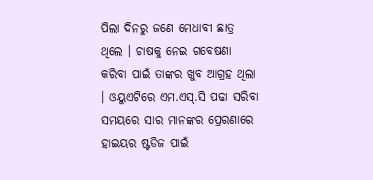ପିଲା ଦିନରୁ ଜଣେ ମେଧାବୀ ଛାତ୍ର ଥିଲେ । ଚାଷକୁ ନେଇ ଗବେଷଣା କରିବା ପାଇଁ ତାଙ୍କର ଖୁବ ଆଗ୍ରହ ଥିଲା । ଓୟୁଏଟିରେ ଏମ.ଏସ୍.ସି ପଢା ସରିବା ସମୟରେ ସାର ମାନଙ୍କର ପ୍ରେରଣାରେ ହାଇୟର ଷ୍ଟଡିଜ ପାଇଁ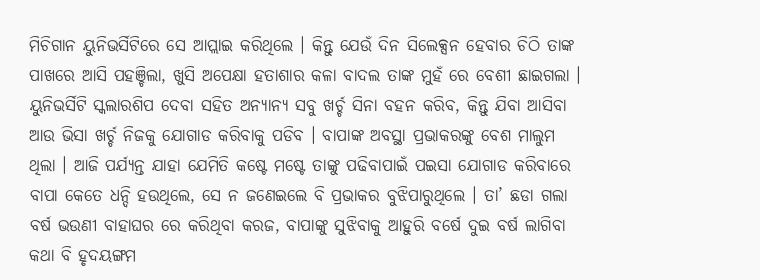ମିଚିଗାନ ୟୁନିଭର୍ସିଟିରେ ସେ ଆପ୍ଲାଇ କରିଥିଲେ । କିନ୍ତୁ ଯେଉଁ ଦିନ ସିଲେକ୍ସନ ହେବାର ଚିଠି ତାଙ୍କ ପାଖରେ ଆସି ପହଞ୍ଚିଲା, ଖୁସି ଅପେକ୍ଷା ହତାଶାର କଳା ବାଦଲ ତାଙ୍କ ମୁହଁ ରେ ବେଶୀ ଛାଇଗଲା । ୟୁନିଭର୍ସିଟି ସ୍କଲାରଶିପ ଦେବା ସହିତ ଅନ୍ୟାନ୍ୟ ସବୁ ଖର୍ଚ୍ଚ ସିନା ବହନ କରିବ, କିନ୍ତୁ ଯିବା ଆସିବା ଆଉ ଭିସା ଖର୍ଚ୍ଚ ନିଜକୁ ଯୋଗାଡ କରିବାକୁ ପଡିବ । ବାପାଙ୍କ ଅବସ୍ଥା ପ୍ରଭାକରଙ୍କୁ ବେଶ ମାଲୁମ ଥିଲା । ଆଜି ପର୍ଯ୍ୟନ୍ତ ଯାହା ଯେମିତି କଷ୍ଟେ ମଷ୍ଟେ ତାଙ୍କୁ ପଢିବାପାଇଁ ପଇସା ଯୋଗାଡ କରିବାରେ ବାପା କେତେ ଧନ୍ଦି ହଉଥିଲେ, ସେ ନ ଜଣେଇଲେ ବି ପ୍ରଭାକର ବୁଝିପାରୁଥିଲେ । ତା’ ଛଡା ଗଲା ବର୍ଷ ଭଉଣୀ ବାହାଘର ରେ କରିଥିବା କରଜ, ବାପାଙ୍କୁ ସୁଝିବାକୁ ଆହୁରି ବର୍ଷେ ଦୁଇ ବର୍ଷ ଲାଗିବା କଥା ବି ହୃଦୟଙ୍ଗମ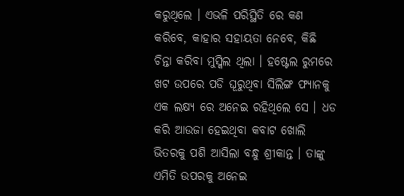କରୁଥିଲେ । ଏଭଳି ପରିସ୍ଥିତି ରେ କଣ କରିବେ, କାହାର ସହାୟତା ନେବେ, କିଛି ଚିନ୍ତା କରିବା ମୁସ୍କିଲ ଥିଲା । ହଷ୍ଟେଲ ରୁମରେ ଖଟ ଉପରେ ପଡି ଘୂରୁଥିବା ସିଲିଙ୍ଗ ଫ୍ୟାନକୁ ଏକ ଲକ୍ଷ୍ୟ ରେ ଅନେଇ ରହିଥିଲେ ସେ । ଧଡ କରି ଆଉଜା ହେଇଥିବା କବାଟ ଖୋଲି ଭିତରକୁ ପଶି ଆସିଲା ବନ୍ଧୁ ଶ୍ରୀକାନ୍ତ । ତାଙ୍କୁ ଏମିତି ଉପରକୁ ଅନେଇ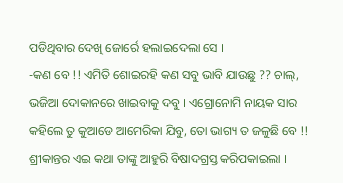ପଡିଥିବାର ଦେଖି ଜୋର୍ରେ ହଲାଇଦେଲା ସେ ।
-କଣ ବେ !! ଏମିତି ଶୋଇରହି କଣ ସବୁ ଭାବି ଯାଉଛୁ ?? ଚାଲ୍, ଭଜିଆ ଦୋକାନରେ ଖାଇବାକୁ ଦବୁ । ଏଗ୍ରୋନୋମି ନାୟକ ସାର କହିଲେ ତୁ କୁଆଡେ ଆମେରିକା ଯିବୁ, ତୋ ଭାଗ୍ୟ ତ ଜଳୁଛି ବେ !!
ଶ୍ରୀକାନ୍ତର ଏଇ କଥା ତାଙ୍କୁ ଆହୁରି ବିଷାଦଗ୍ରସ୍ତ କରିପକାଇଲା ।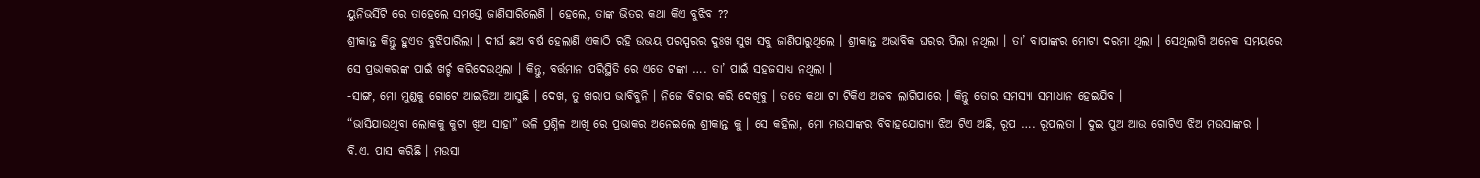ୟୁନିଭର୍ସିଟି ରେ ତାହେଲେ ସମସ୍ତେ ଜାଣିସାରିଲେଣି । ହେଲେ, ତାଙ୍କ ଭିତର କଥା କିଏ ବୁଝିବ ??
ଶ୍ରୀକାନ୍ତ କିନ୍ତୁ ହୁଏତ ବୁଝିପାରିଲା । ଦୀର୍ଘ ଛଅ ବର୍ଷ ହେଲାଣି ଏକାଠି ରହି ଉଭୟ ପରସ୍ପରର ଦୁଃଖ ସୁଖ ସବୁ ଜାଣିପାରୁଥିଲେ । ଶ୍ରୀକାନ୍ତ ଅଭାବିକ ଘରର ପିଲା ନଥିଲା । ତା’ ବାପାଙ୍କର ମୋଟା ଦରମା ଥିଲା । ସେଥିଲାଗି ଅନେକ ସମୟରେ ସେ ପ୍ରଭାକରଙ୍କ ପାଇଁ ଖର୍ଚ୍ଚ କରିଦେଉଥିଲା । କିନ୍ତୁ, ବର୍ତ୍ତମାନ ପରିସ୍ଥିତି ରେ ଏତେ ଟଙ୍କା …. ତା’ ପାଇଁ ସହଜସାଧ୍ୟ ନଥିଲା ।
-ସାଙ୍ଗ, ମୋ ମୁଣ୍ଡକୁ ଗୋଟେ ଆଇଡିଆ ଆସୁଛି । ଦେଖ, ତୁ ଖରାପ ଭାବିବୁନି । ନିଜେ ବିଚାର କରି ଦେଖିବୁ । ତତେ କଥା ଟା ଟିକିଏ ଅଜବ ଲାଗିପାରେ । କିନ୍ତୁ ତୋର ସମସ୍ୟା ସମାଧାନ ହେଇଯିବ ।
“ଭାସିଯାଉଥିବା ଲୋକକୁ କୁଟା ଖିଅ ସାହା” ଭଳି ପ୍ରଶ୍ନିଳ ଆଖି ରେ ପ୍ରଭାକର ଅନେଇଲେ ଶ୍ରୀକାନ୍ତ କୁ । ସେ କହିଲା, ମୋ ମଉସାଙ୍କର ବିବାହଯୋଗ୍ୟା ଝିଅ ଟିଏ ଅଛି, ରୂପ …. ରୂପଲତା । ଦୁଇ ପୁଅ ଆଉ ଗୋଟିଏ ଝିଅ ମଉସାଙ୍କର । ବି.ଏ. ପାସ କରିଛି । ମଉସା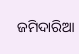ଜମିଦାରିଆ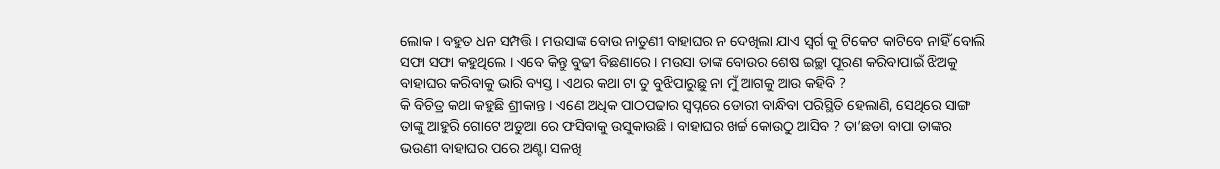ଲୋକ । ବହୁତ ଧନ ସମ୍ପତ୍ତି । ମଉସାଙ୍କ ବୋଉ ନାତୁଣୀ ବାହାଘର ନ ଦେଖିଲା ଯାଏ ସ୍ଵର୍ଗ କୁ ଟିକେଟ କାଟିବେ ନାହିଁ ବୋଲି ସଫା ସଫା କହୁଥିଲେ । ଏବେ କିନ୍ତୁ ବୁଢୀ ବିଛଣାରେ । ମଉସା ତାଙ୍କ ବୋଉର ଶେଷ ଇଚ୍ଛା ପୂରଣ କରିବାପାଇଁ ଝିଅକୁ ବାହାଘର କରିବାକୁ ଭାରି ବ୍ୟସ୍ତ । ଏଥର କଥା ଟା ତୁ ବୁଝିପାରୁଛୁ ନା ମୁଁ ଆଗକୁ ଆଉ କହିବି ?
କି ବିଚିତ୍ର କଥା କହୁଛି ଶ୍ରୀକାନ୍ତ । ଏଣେ ଅଧିକ ପାଠପଢାର ସ୍ଵପ୍ନରେ ଡୋରୀ ବାନ୍ଧିବା ପରିସ୍ଥିତି ହେଲାଣି, ସେଥିରେ ସାଙ୍ଗ ତାଙ୍କୁ ଆହୁରି ଗୋଟେ ଅଡୁଆ ରେ ଫସିବାକୁ ଉସୁକାଉଛି । ବାହାଘର ଖର୍ଚ୍ଚ କୋଉଠୁ ଆସିବ ? ତା’ଛଡା ବାପା ତାଙ୍କର ଭଉଣୀ ବାହାଘର ପରେ ଅଣ୍ଟା ସଳଖି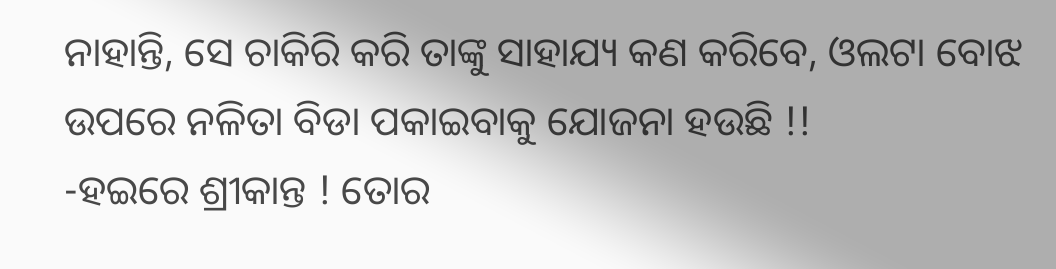ନାହାନ୍ତି, ସେ ଚାକିରି କରି ତାଙ୍କୁ ସାହାଯ୍ୟ କଣ କରିବେ, ଓଲଟା ବୋଝ ଉପରେ ନଳିତା ବିଡା ପକାଇବାକୁ ଯୋଜନା ହଉଛି !!
-ହଇରେ ଶ୍ରୀକାନ୍ତ ! ତୋର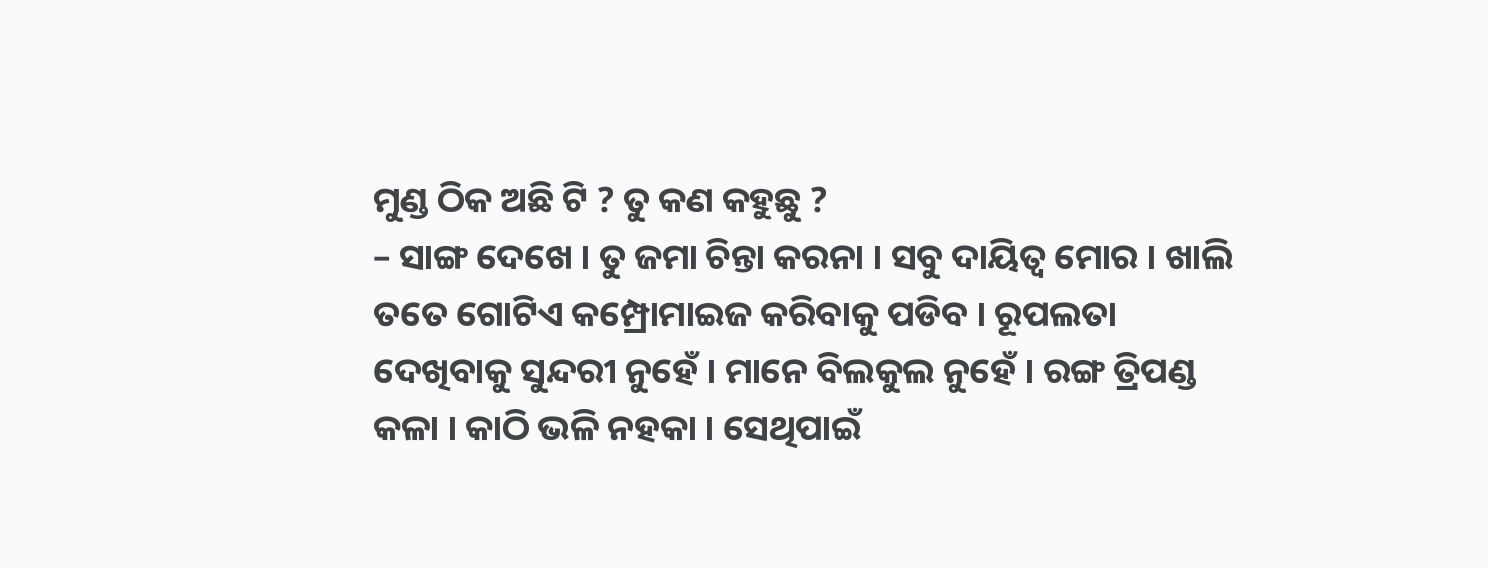ମୁଣ୍ଡ ଠିକ ଅଛି ଟି ? ତୁ କଣ କହୁଛୁ ?
– ସାଙ୍ଗ ଦେଖେ । ତୁ ଜମା ଚିନ୍ତା କରନା । ସବୁ ଦାୟିତ୍ଵ ମୋର । ଖାଲି ତତେ ଗୋଟିଏ କମ୍ପ୍ରୋମାଇଜ କରିବାକୁ ପଡିବ । ରୂପଲତା ଦେଖିବାକୁ ସୁନ୍ଦରୀ ନୁହେଁ । ମାନେ ବିଲକୁଲ ନୁହେଁ । ରଙ୍ଗ ତ୍ରିପଣ୍ଡ କଳା । କାଠି ଭଳି ନହକା । ସେଥିପାଇଁ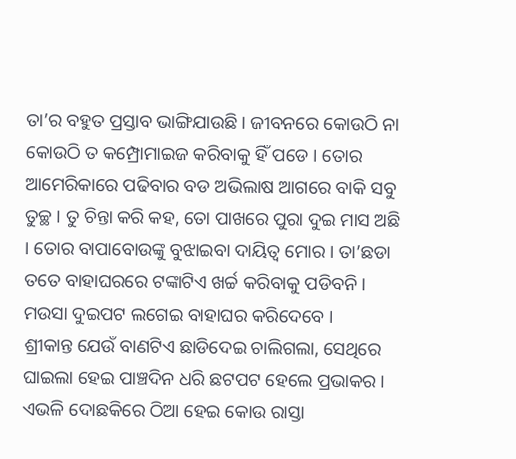ତା’ର ବହୁତ ପ୍ରସ୍ତାବ ଭାଙ୍ଗିଯାଉଛି । ଜୀବନରେ କୋଉଠି ନା କୋଉଠି ତ କମ୍ପ୍ରୋମାଇଜ କରିବାକୁ ହିଁ ପଡେ । ତୋର ଆମେରିକାରେ ପଢିବାର ବଡ ଅଭିଲାଷ ଆଗରେ ବାକି ସବୁ ତୁଚ୍ଛ । ତୁ ଚିନ୍ତା କରି କହ, ତୋ ପାଖରେ ପୁରା ଦୁଇ ମାସ ଅଛି । ତୋର ବାପାବୋଉଙ୍କୁ ବୁଝାଇବା ଦାୟିତ୍ଵ ମୋର । ତା’ଛଡା ତତେ ବାହାଘରରେ ଟଙ୍କାଟିଏ ଖର୍ଚ୍ଚ କରିବାକୁ ପଡିବନି । ମଉସା ଦୁଇପଟ ଲଗେଇ ବାହାଘର କରିଦେବେ ।
ଶ୍ରୀକାନ୍ତ ଯେଉଁ ବାଣଟିଏ ଛାଡିଦେଇ ଚାଲିଗଲା, ସେଥିରେ ଘାଇଲା ହେଇ ପାଞ୍ଚଦିନ ଧରି ଛଟପଟ ହେଲେ ପ୍ରଭାକର । ଏଭଳି ଦୋଛକିରେ ଠିଆ ହେଇ କୋଉ ରାସ୍ତା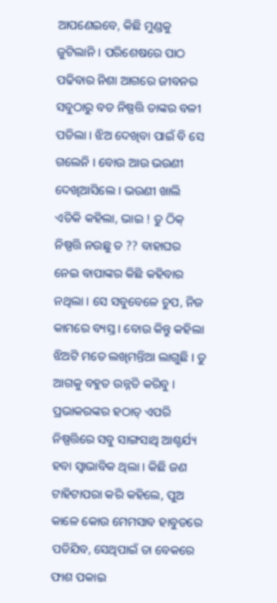ଆପଣେଇବେ, କିଛି ମୁଣ୍ଡକୁ ଜୁଟିଲାନି । ପରିଶେଷରେ ପାଠ ପଢିବାର ନିଶା ଆଗରେ ଜୀବନର ସବୁଠାରୁ ବଡ ନିଷ୍ପତ୍ତି ତାଙ୍କର ବଳୀ ପଡିଲା । ଝିଅ ଦେଖିବା ପାଇଁ ବି ସେ ଗଲେନି । ବୋଉ ଆଉ ଭଉଣୀ ଦେଖିଆସିଲେ । ଭଉଣୀ ଖାଲି ଏତିକି କହିଲା, ଭାଇ ! ତୁ ଠିକ୍ ନିଷ୍ପତ୍ତି ନଉଛୁ ତ ?? ବାହାଘର ନେଇ ବାପାଙ୍କର କିଛି କହିବାର ନଥିଲା । ସେ ସବୁବେଳେ ଚୁପ, ନିଜ କାମରେ ବ୍ୟସ୍ତ । ବୋଉ କିନ୍ତୁ କହିଲା ଝିଅଟି ମତେ ଲଖିମନ୍ତିଆ ଲାଗୁଛି । ତୁ ଆଗକୁ ବହୁତ ଉନ୍ନତି କରିବୁ ।
ପ୍ରଭାକରଙ୍କର ହଠାତ୍ ଏପରି ନିଷ୍ପତ୍ତିରେ ସବୁ ସାଙ୍ଗସାଥି ଆଶ୍ଚର୍ଯ୍ୟ ହବା ସ୍ଵାଭାବିକ ଥିଲା । କିଛି ଜଣ ଟାହିଟାପରା କରି କହିଲେ, ପୁଅ କାଳେ କୋଉ ମେମସାବ ହାବୁଡରେ ପଡିଯିବ, ସେଥିପାଇଁ ତା ବେକରେ ଫାଶ ପକାଇ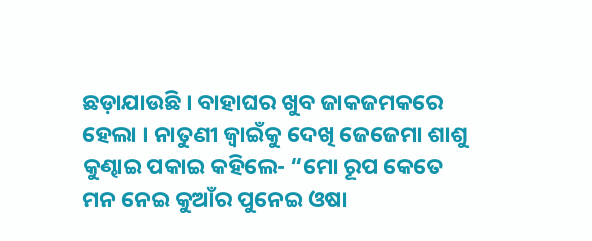ଛଡ଼ାଯାଉଛି । ବାହାଘର ଖୁବ ଜାକଜମକରେ ହେଲା । ନାତୁଣୀ ଜ୍ଵାଇଁକୁ ଦେଖି ଜେଜେମା ଶାଶୁ କୁଣ୍ଢାଇ ପକାଇ କହିଲେ- “ମୋ ରୂପ କେତେ ମନ ନେଇ କୁଆଁର ପୁନେଇ ଓଷା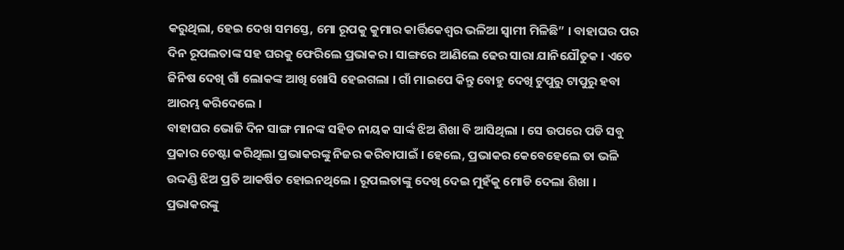କରୁଥିଲା, ହେଇ ଦେଖ ସମସ୍ତେ, ମୋ ରୂପକୁ କୁମାର କାର୍ତ୍ତିକେଶ୍ଵର ଭଳିଆ ସ୍ଵାମୀ ମିଳିଛି” । ବାହାଘର ପର ଦିନ ରୂପଲତାଙ୍କ ସହ ଘରକୁ ଫେରିଲେ ପ୍ରଭାକର । ସାଙ୍ଗରେ ଆଣିଲେ ଢେର ସାରା ଯାନିଯୌତୁକ । ଏତେ ଜିନିଷ ଦେଖି ଗାଁ ଲୋକଙ୍କ ଆଖି ଖୋସି ହେଇଗଲା । ଗାଁ ମାଇପେ କିନ୍ତୁ ବୋହୁ ଦେଖି ଟୁପୁରୁ ଟାପୁରୁ ହବା ଆରମ୍ଭ କରିଦେଲେ ।
ବାହାଘର ଭୋଜି ଦିନ ସାଙ୍ଗ ମାନଙ୍କ ସହିତ ନାୟକ ସାର୍ଙ୍କ ଝିଅ ଶିଖା ବି ଆସିଥିଲା । ସେ ଉପରେ ପଡି ସବୁ ପ୍ରକାର ଚେଷ୍ଟା କରିଥିଲା ପ୍ରଭାକରଙ୍କୁ ନିଜର କରିବାପାଇଁ । ହେଲେ, ପ୍ରଭାକର କେବେହେଲେ ତା ଭଳି ଉଦ୍ଦଣ୍ଡି ଝିଅ ପ୍ରତି ଆକର୍ଷିତ ହୋଇନଥିଲେ । ରୂପଲତାଙ୍କୁ ଦେଖି ଦେଇ ମୁହଁକୁ ମୋଡି ଦେଲା ଶିଖା । ପ୍ରଭାକରଙ୍କୁ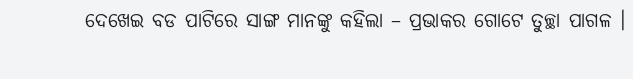ଦେଖେଇ ବଡ ପାଟିରେ ସାଙ୍ଗ ମାନଙ୍କୁ କହିଲା – ପ୍ରଭାକର ଗୋଟେ ତୁଚ୍ଛା ପାଗଳ ।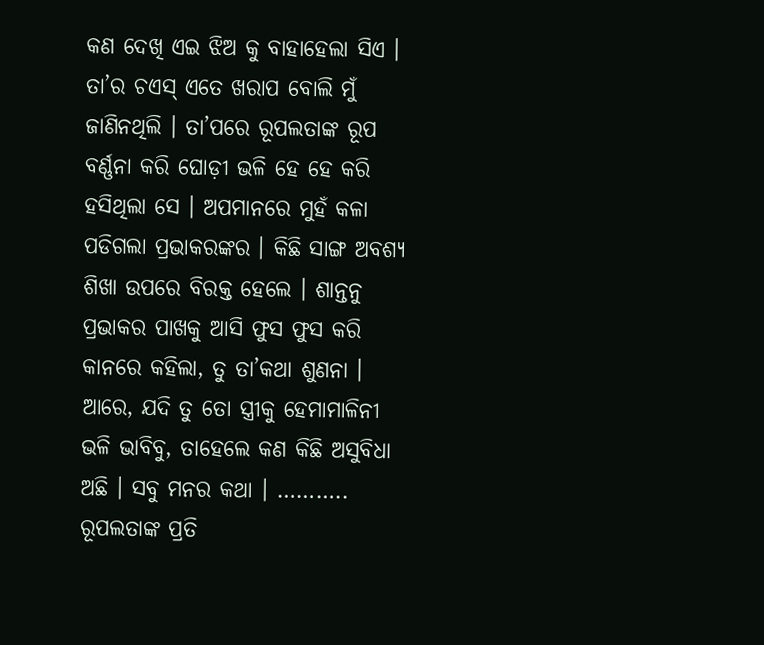କଣ ଦେଖି ଏଇ ଝିଅ କୁ ବାହାହେଲା ସିଏ । ତା’ର ଚଏସ୍ ଏତେ ଖରାପ ବୋଲି ମୁଁ ଜାଣିନଥିଲି । ତା’ପରେ ରୂପଲତାଙ୍କ ରୂପ ବର୍ଣ୍ଣନା କରି ଘୋଡ଼ୀ ଭଳି ହେ ହେ କରି ହସିଥିଲା ସେ । ଅପମାନରେ ମୁହଁ କଳା ପଡିଗଲା ପ୍ରଭାକରଙ୍କର । କିଛି ସାଙ୍ଗ ଅବଶ୍ୟ ଶିଖା ଉପରେ ବିରକ୍ତ ହେଲେ । ଶାନ୍ତନୁ ପ୍ରଭାକର ପାଖକୁ ଆସି ଫୁସ ଫୁସ କରି କାନରେ କହିଲା, ତୁ ତା’କଥା ଶୁଣନା । ଆରେ, ଯଦି ତୁ ତୋ ସ୍ତ୍ରୀକୁ ହେମାମାଳିନୀ ଭଳି ଭାବିବୁ, ତାହେଲେ କଣ କିଛି ଅସୁବିଧା ଅଛି । ସବୁ ମନର କଥା । ………..
ରୂପଲତାଙ୍କ ପ୍ରତି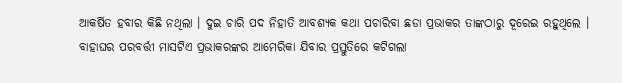ଆକର୍ଷିତ ହବାର କିଛି ନଥିଲା । ଦୁଇ ଚାରି ପଦ ନିହାତି ଆବଶ୍ୟକ କଥା ପଚାରିବା ଛଡା ପ୍ରଭାକର ତାଙ୍କଠାରୁ ଦୂରେଇ ରହୁଥିଲେ । ବାହାଘର ପରବର୍ତ୍ତୀ ମାସଟିଏ ପ୍ରଭାକରଙ୍କର ଆମେରିକା ଯିବାର ପ୍ରସ୍ତୁତିରେ କଟିଗଲା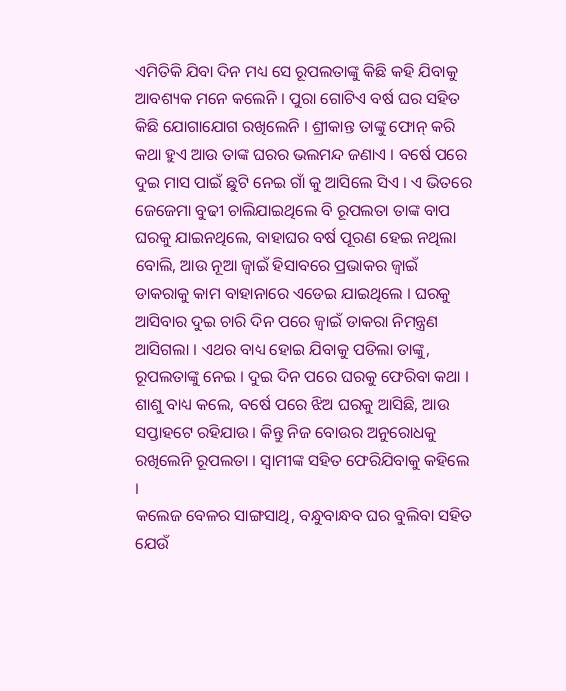ଏମିତିକି ଯିବା ଦିନ ମଧ୍ୟ ସେ ରୂପଲତାଙ୍କୁ କିଛି କହି ଯିବାକୁ ଆବଶ୍ୟକ ମନେ କଲେନି । ପୁରା ଗୋଟିଏ ବର୍ଷ ଘର ସହିତ କିଛି ଯୋଗାଯୋଗ ରଖିଲେନି । ଶ୍ରୀକାନ୍ତ ତାଙ୍କୁ ଫୋନ୍ କରି କଥା ହୁଏ ଆଉ ତାଙ୍କ ଘରର ଭଲମନ୍ଦ ଜଣାଏ । ବର୍ଷେ ପରେ ଦୁଇ ମାସ ପାଇଁ ଛୁଟି ନେଇ ଗାଁ କୁ ଆସିଲେ ସିଏ । ଏ ଭିତରେ ଜେଜେମା ବୁଢୀ ଚାଲିଯାଇଥିଲେ ବି ରୂପଲତା ତାଙ୍କ ବାପ ଘରକୁ ଯାଇନଥିଲେ, ବାହାଘର ବର୍ଷ ପୂରଣ ହେଇ ନଥିଲା ବୋଲି, ଆଉ ନୂଆ ଜ୍ଵାଇଁ ହିସାବରେ ପ୍ରଭାକର ଜ୍ଵାଇଁ ଡାକରାକୁ କାମ ବାହାନାରେ ଏଡେଇ ଯାଇଥିଲେ । ଘରକୁ ଆସିବାର ଦୁଇ ଚାରି ଦିନ ପରେ ଜ୍ଵାଇଁ ଡାକରା ନିମନ୍ତ୍ରଣ ଆସିଗଲା । ଏଥର ବାଧ୍ୟ ହୋଇ ଯିବାକୁ ପଡିଲା ତାଙ୍କୁ, ରୂପଲତାଙ୍କୁ ନେଇ । ଦୁଇ ଦିନ ପରେ ଘରକୁ ଫେରିବା କଥା । ଶାଶୁ ବାଧ୍ୟ କଲେ, ବର୍ଷେ ପରେ ଝିଅ ଘରକୁ ଆସିଛି, ଆଉ ସପ୍ତାହଟେ ରହିଯାଉ । କିନ୍ତୁ ନିଜ ବୋଉର ଅନୁରୋଧକୁ ରଖିଲେନି ରୂପଲତା । ସ୍ଵାମୀଙ୍କ ସହିତ ଫେରିଯିବାକୁ କହିଲେ ।
କଲେଜ ବେଳର ସାଙ୍ଗସାଥି, ବନ୍ଧୁବାନ୍ଧବ ଘର ବୁଲିବା ସହିତ ଯେଉଁ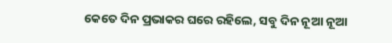କେତେ ଦିନ ପ୍ରଭାକର ଘରେ ରହିଲେ, ସବୁ ଦିନ ନୂଆ ନୂଆ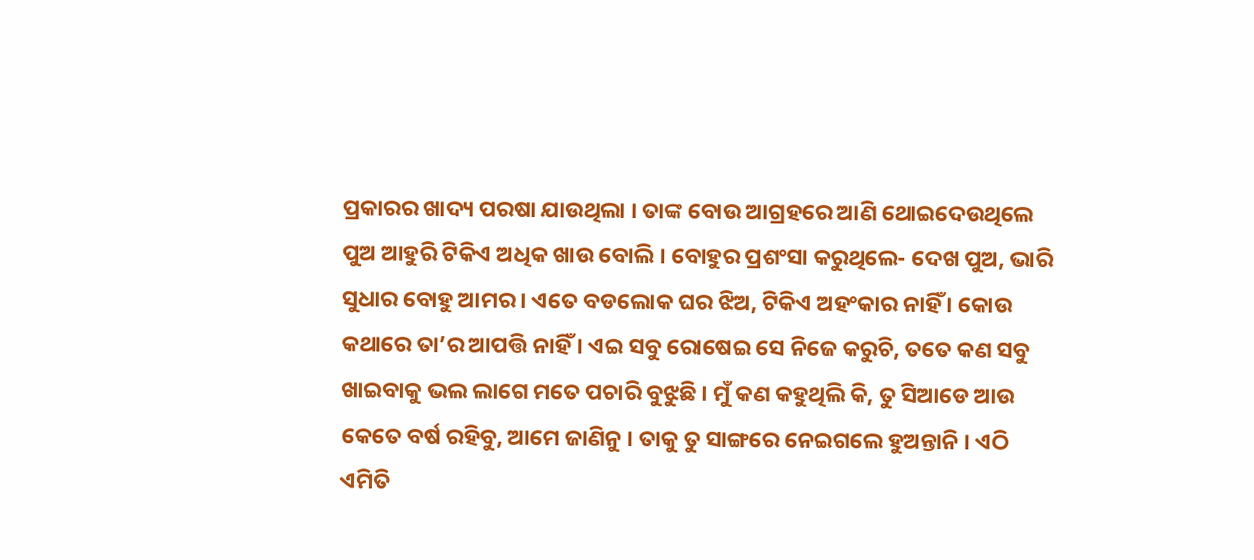ପ୍ରକାରର ଖାଦ୍ୟ ପରଷା ଯାଉଥିଲା । ତାଙ୍କ ବୋଉ ଆଗ୍ରହରେ ଆଣି ଥୋଇଦେଉଥିଲେ ପୁଅ ଆହୁରି ଟିକିଏ ଅଧିକ ଖାଉ ବୋଲି । ବୋହୁର ପ୍ରଶଂସା କରୁଥିଲେ- ଦେଖ ପୁଅ, ଭାରି ସୁଧାର ବୋହୁ ଆମର । ଏତେ ବଡଲୋକ ଘର ଝିଅ, ଟିକିଏ ଅହଂକାର ନାହିଁ । କୋଉ କଥାରେ ତା’ର ଆପତ୍ତି ନାହିଁ । ଏଇ ସବୁ ରୋଷେଇ ସେ ନିଜେ କରୁଚି, ତତେ କଣ ସବୁ ଖାଇବାକୁ ଭଲ ଲାଗେ ମତେ ପଚାରି ବୁଝୁଛି । ମୁଁ କଣ କହୁଥିଲି କି, ତୁ ସିଆଡେ ଆଉ କେତେ ବର୍ଷ ରହିବୁ, ଆମେ ଜାଣିନୁ । ତାକୁ ତୁ ସାଙ୍ଗରେ ନେଇଗଲେ ହୁଅନ୍ତାନି । ଏଠି ଏମିତି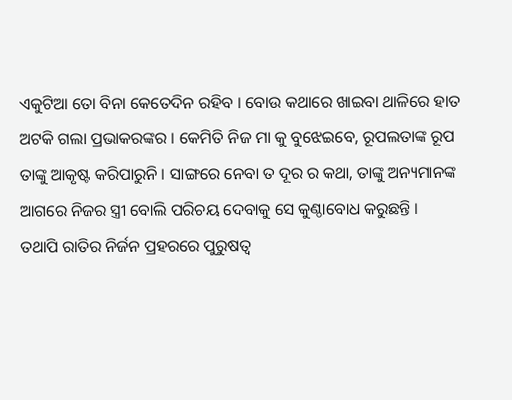ଏକୁଟିଆ ତୋ ବିନା କେତେଦିନ ରହିବ । ବୋଉ କଥାରେ ଖାଇବା ଥାଳିରେ ହାତ ଅଟକି ଗଲା ପ୍ରଭାକରଙ୍କର । କେମିତି ନିଜ ମା କୁ ବୁଝେଇବେ, ରୂପଲତାଙ୍କ ରୂପ ତାଙ୍କୁ ଆକୃଷ୍ଟ କରିପାରୁନି । ସାଙ୍ଗରେ ନେବା ତ ଦୂର ର କଥା, ତାଙ୍କୁ ଅନ୍ୟମାନଙ୍କ ଆଗରେ ନିଜର ସ୍ତ୍ରୀ ବୋଲି ପରିଚୟ ଦେବାକୁ ସେ କୁଣ୍ଠାବୋଧ କରୁଛନ୍ତି ।
ତଥାପି ରାତିର ନିର୍ଜନ ପ୍ରହରରେ ପୁରୁଷତ୍ଵ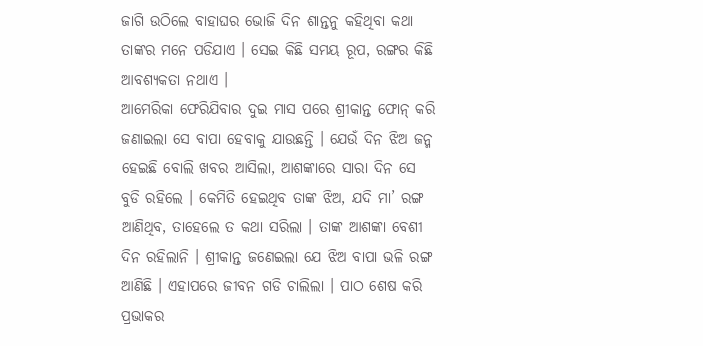ଜାଗି ଉଠିଲେ ବାହାଘର ଭୋଜି ଦିନ ଶାନ୍ତନୁ କହିଥିବା କଥା ତାଙ୍କର ମନେ ପଡିଯାଏ । ସେଇ କିଛି ସମୟ ରୂପ, ରଙ୍ଗର କିଛି ଆବଶ୍ୟକତା ନଥାଏ ।
ଆମେରିକା ଫେରିଯିବାର ଦୁଇ ମାସ ପରେ ଶ୍ରୀକାନ୍ତ ଫୋନ୍ କରି ଜଣାଇଲା ସେ ବାପା ହେବାକୁ ଯାଉଛନ୍ତି । ଯେଉଁ ଦିନ ଝିଅ ଜନ୍ମ ହେଇଛି ବୋଲି ଖବର ଆସିଲା, ଆଶଙ୍କାରେ ସାରା ଦିନ ସେ ବୁଡି ରହିଲେ । କେମିତି ହେଇଥିବ ତାଙ୍କ ଝିଅ, ଯଦି ମା’ ରଙ୍ଗ ଆଣିଥିବ, ତାହେଲେ ତ କଥା ସରିଲା । ତାଙ୍କ ଆଶଙ୍କା ବେଶୀ ଦିନ ରହିଲାନି । ଶ୍ରୀକାନ୍ତ ଜଣେଇଲା ଯେ ଝିଅ ବାପା ଭଳି ରଙ୍ଗ ଆଣିଛି । ଏହାପରେ ଜୀବନ ଗଡି ଚାଲିଲା । ପାଠ ଶେଷ କରି ପ୍ରଭାକର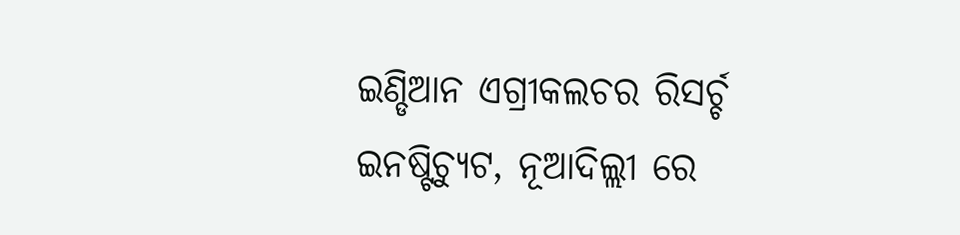ଇଣ୍ଡିଆନ ଏଗ୍ରୀକଲଚର ରିସର୍ଚ୍ଚ ଇନଷ୍ଟିଚ୍ୟୁଟ, ନୂଆଦିଲ୍ଲୀ ରେ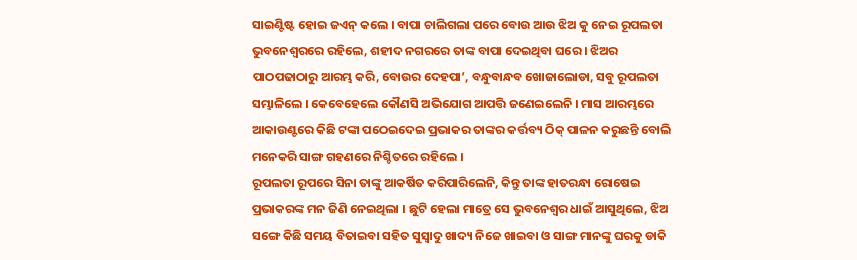ସାଇଣ୍ଟିଷ୍ଟ ହୋଇ ଜଏନ୍ କଲେ । ବାପା ଚାଲିଗଲା ପରେ ବୋଉ ଆଉ ଝିଅ କୁ ନେଇ ରୂପଲତା ଭୁବନେଶ୍ଵରରେ ରହିଲେ, ଶହୀଦ ନଗରରେ ତାଙ୍କ ବାପା ଦେଇଥିବା ଘରେ । ଝିଅର ପାଠପଢାଠାରୁ ଆରମ୍ଭ କରି, ବୋଉର ଦେହପା’, ବନ୍ଧୁବାନ୍ଧବ ଖୋଜାଲୋଡା, ସବୁ ରୂପଲତା ସମ୍ଭାଳିଲେ । କେବେହେଲେ କୌଣସି ଅଭିଯୋଗ ଆପତ୍ତି ଜଣେଇଲେନି । ମାସ ଆରମ୍ଭରେ ଆକାଉଣ୍ଟରେ କିଛି ଟଙ୍କା ପଠେଇଦେଇ ପ୍ରଭାକର ତାଙ୍କର କର୍ତ୍ତବ୍ୟ ଠିକ୍ ପାଳନ କରୁଛନ୍ତି ବୋଲି ମନେକରି ସାଙ୍ଗ ଗହଣରେ ନିଶ୍ଚିତରେ ରହିଲେ ।
ରୂପଲତା ରୂପରେ ସିନା ତାଙ୍କୁ ଆକର୍ଷିତ କରିପାରିଲେନି, କିନ୍ତୁ ତାଙ୍କ ହାତରନ୍ଧା ରୋଷେଇ ପ୍ରଭାକରଙ୍କ ମନ ଜିଣି ନେଇଥିଲା । ଛୁଟି ହେଲା ମାତ୍ରେ ସେ ଭୁବନେଶ୍ଵର ଧାଇଁ ଆସୁଥିଲେ, ଝିଅ ସଙ୍ଗେ କିଛି ସମୟ ବିତାଇବା ସହିତ ସୁସ୍ଵାଦୁ ଖାଦ୍ୟ ନିଜେ ଖାଇବା ଓ ସାଙ୍ଗ ମାନଙ୍କୁ ଘରକୁ ଡାକି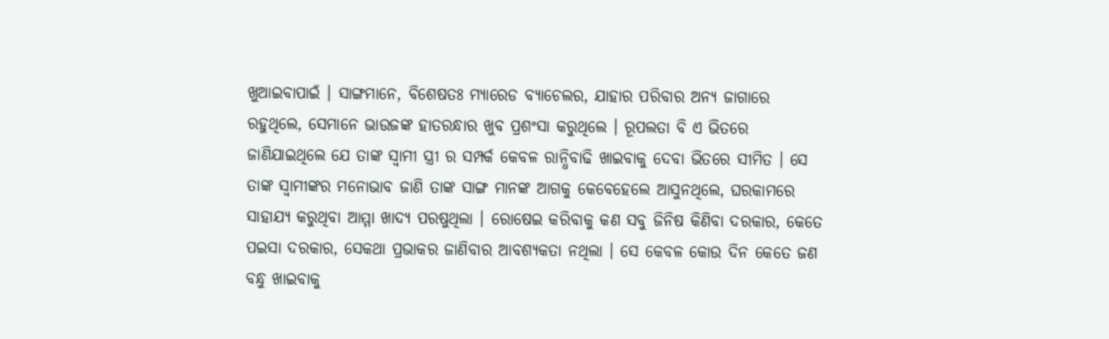ଖୁଆଇବାପାଇଁ । ସାଙ୍ଗମାନେ, ବିଶେଷତଃ ମ୍ୟାରେଡ ବ୍ୟାଚେଲର, ଯାହାର ପରିବାର ଅନ୍ୟ ଜାଗାରେ ରହୁଥିଲେ, ସେମାନେ ଭାଉଜଙ୍କ ହାତରନ୍ଧାର ଖୁବ ପ୍ରଶଂସା କରୁଥିଲେ । ରୂପଲତା ବି ଏ ଭିତରେ ଜାଣିଯାଇଥିଲେ ଯେ ତାଙ୍କ ସ୍ଵାମୀ ସ୍ତ୍ରୀ ର ସମ୍ପର୍କ କେବଳ ରାନ୍ଧିବାଢି ଖାଇବାକୁ ଦେବା ଭିତରେ ସୀମିତ । ସେ ତାଙ୍କ ସ୍ଵାମୀଙ୍କର ମନୋଭାବ ଜାଣି ତାଙ୍କ ସାଙ୍ଗ ମାନଙ୍କ ଆଗକୁ କେବେହେଲେ ଆସୁନଥିଲେ, ଘରକାମରେ ସାହାଯ୍ୟ କରୁଥିବା ଆମ୍ମା ଖାଦ୍ୟ ପରଷୁଥିଲା । ରୋଷେଇ କରିବାକୁ କଣ ସବୁ ଜିନିଷ କିଣିବା ଦରକାର, କେତେ ପଇସା ଦରକାର, ସେକଥା ପ୍ରଭାକର ଜାଣିବାର ଆବଶ୍ୟକତା ନଥିଲା । ସେ କେବଳ କୋଉ ଦିନ କେତେ ଜଣ ବନ୍ଧୁ ଖାଇବାକୁ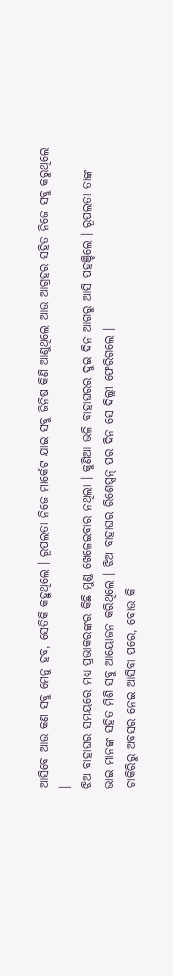ଆସିବେ ଆଉ କଣ ସବୁ ମେନୁ ହବ, ସେତିକି କହୁଥିଲେ । ରୂପଲତା ନିଜେ ମାର୍କେଟ ଯାଇ ସବୁ ଜିନିଷ କିଣି ଆଣୁଥିଲେ ଆଉ ଆଗ୍ରହର ସହିତ ନିଜେ ସବୁ କରୁଥିଲେ ।
ଝିଅ ବାହାଘର ସମୟରେ ମଧ୍ୟ ପ୍ରଭାକରଙ୍କର କିଛି ମୁଣ୍ଡ ଖେଳେଇବାର ନଥିଲା । କୁଣିଆ ଭଳି ବାହାଘରର ଦୁଇ ଦିନ ଆଗରୁ ଆସି ପହଞ୍ଚିଲେ । ରୂପଲତା ତାଙ୍କ ଭାଇ ମାନଙ୍କ ସହିତ ମିଶି ସବୁ ଆୟୋଜନ କରିଥିଲେ । ଝିଅ ବାହାଘର ରିଶେପ୍ସନ୍ ପର ଦିନ ସେ ଦିଲ୍ଲୀ ଫେରିଗଲେ ।
ଚାକିରିରୁ ଅବସର ନେଇ ଆସିବା ପରେ, ବୋଉ କି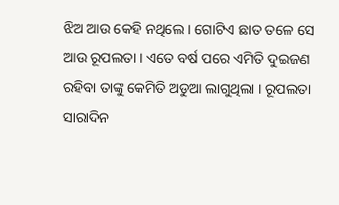ଝିଅ ଆଉ କେହି ନଥିଲେ । ଗୋଟିଏ ଛାତ ତଳେ ସେ ଆଉ ରୂପଲତା । ଏତେ ବର୍ଷ ପରେ ଏମିତି ଦୁଇଜଣ ରହିବା ତାଙ୍କୁ କେମିତି ଅଡୁଆ ଲାଗୁଥିଲା । ରୂପଲତା ସାରାଦିନ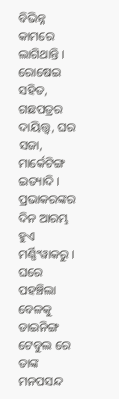ବିଭିନ୍ନ କାମରେ ଲାଗିଥାନ୍ତି । ରୋଷେଇ ସହିତ, ଗଛପତ୍ରର ଦାୟିତ୍ତ୍ଵ, ଘର ସଜା, ମାର୍କେଟିଙ୍ଗ ଇତ୍ୟାଦି । ପ୍ରଭାକରଙ୍କର ଦିନ ଆରମ୍ଭ ହୁଏ ମର୍ଣ୍ଣିଂୱାକରୁ । ଘରେ ପହଞ୍ଚିଲା ବେଳକୁ ଡାଇନିଙ୍ଗ ଟେବୁଲ ରେ ତାଙ୍କ ମନପସନ୍ଦ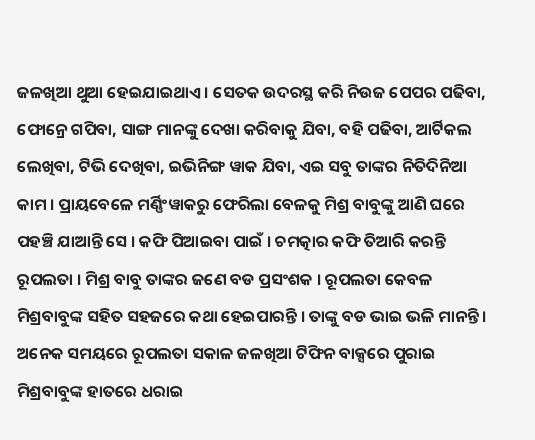ଜଳଖିଆ ଥୁଆ ହେଇଯାଇଥାଏ । ସେତକ ଉଦରସ୍ଥ କରି ନିଉଜ ପେପର ପଢିବା, ଫୋନ୍ରେ ଗପିବା, ସାଙ୍ଗ ମାନଙ୍କୁ ଦେଖା କରିବାକୁ ଯିବା, ବହି ପଢିବା, ଆର୍ଟିକଲ ଲେଖିବା, ଟିଭି ଦେଖିବା, ଇଭିନିଙ୍ଗ ୱାକ ଯିବା, ଏଇ ସବୁ ତାଙ୍କର ନିତିଦିନିଆ କାମ । ପ୍ରାୟବେଳେ ମର୍ଣ୍ଣିଂୱାକରୁ ଫେରିଲା ବେଳକୁ ମିଶ୍ର ବାବୁଙ୍କୁ ଆଣି ଘରେ ପହଞ୍ଚି ଯାଆନ୍ତି ସେ । କଫି ପିଆଇବା ପାଇଁ । ଚମତ୍କାର କଫି ତିଆରି କରନ୍ତି ରୂପଲତା । ମିଶ୍ର ବାବୁ ତାଙ୍କର ଜଣେ ବଡ ପ୍ରସଂଶକ । ରୂପଲତା କେବଳ ମିଶ୍ରବାବୁଙ୍କ ସହିତ ସହଜରେ କଥା ହେଇପାରନ୍ତି । ତାଙ୍କୁ ବଡ ଭାଇ ଭଳି ମାନନ୍ତି । ଅନେକ ସମୟରେ ରୂପଲତା ସକାଳ ଜଳଖିଆ ଟିଫିନ ବାକ୍ସରେ ପୁରାଇ ମିଶ୍ରବାବୁଙ୍କ ହାତରେ ଧରାଇ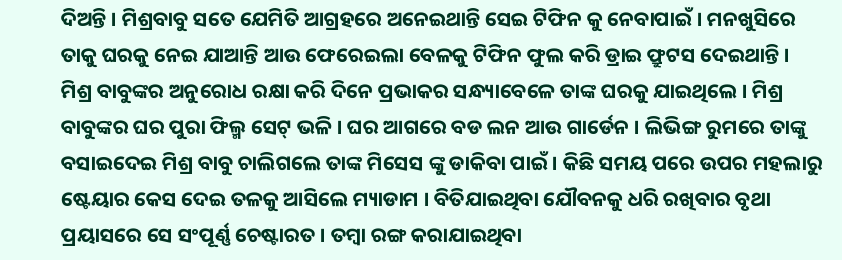ଦିଅନ୍ତି । ମିଶ୍ରବାବୁ ସତେ ଯେମିତି ଆଗ୍ରହରେ ଅନେଇଥାନ୍ତି ସେଇ ଟିଫିନ କୁ ନେବାପାଇଁ । ମନଖୁସିରେ ତାକୁ ଘରକୁ ନେଇ ଯାଆନ୍ତି ଆଉ ଫେରେଇଲା ବେଳକୁ ଟିଫିନ ଫୁଲ କରି ଡ୍ରାଇ ଫ୍ରୁଟସ ଦେଇଥାନ୍ତି ।
ମିଶ୍ର ବାବୁଙ୍କର ଅନୁରୋଧ ରକ୍ଷା କରି ଦିନେ ପ୍ରଭାକର ସନ୍ଧ୍ୟାବେଳେ ତାଙ୍କ ଘରକୁ ଯାଇଥିଲେ । ମିଶ୍ର ବାବୁଙ୍କର ଘର ପୁରା ଫିଲ୍ମ ସେଟ୍ ଭଳି । ଘର ଆଗରେ ବଡ ଲନ ଆଉ ଗାର୍ଡେନ । ଲିଭିଙ୍ଗ ରୁମରେ ତାଙ୍କୁ ବସାଇଦେଇ ମିଶ୍ର ବାବୁ ଚାଲିଗଲେ ତାଙ୍କ ମିସେସ ଙ୍କୁ ଡାକିବା ପାଇଁ । କିଛି ସମୟ ପରେ ଉପର ମହଲାରୁ ଷ୍ଟେୟାର କେସ ଦେଇ ତଳକୁ ଆସିଲେ ମ୍ୟାଡାମ । ବିତିଯାଇଥିବା ଯୌବନକୁ ଧରି ରଖିବାର ବୃଥା ପ୍ରୟାସରେ ସେ ସଂପୂର୍ଣ୍ଣ ଚେଷ୍ଟାରତ । ତମ୍ବା ରଙ୍ଗ କରାଯାଇଥିବା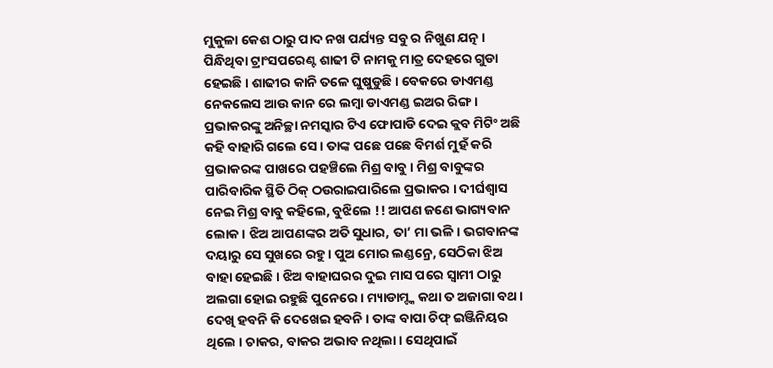ମୁକୁଳା କେଶ ଠାରୁ ପାଦ ନଖ ପର୍ଯ୍ୟନ୍ତ ସବୁ ର ନିଖୁଣ ଯତ୍ନ । ପିନ୍ଧିଥିବା ଟ୍ରାଂସପରେଣ୍ଟ ଶାଢୀ ଟି ନାମକୁ ମାତ୍ର ଦେହରେ ଗୁଡା ହେଇଛି । ଶାଢୀର କାନି ତଳେ ଘୁଷୁଡୁଛି । ବେକରେ ଡାଏମଣ୍ଡ ନେକଲେସ ଆଉ କାନ ରେ ଲମ୍ବା ଡାଏମଣ୍ଡ ଇଅର ରିଙ୍ଗ । ପ୍ରଭାକରଙ୍କୁ ଅନିଚ୍ଛା ନମସ୍କାର ଟିଏ ଫୋପାଡି ଦେଇ କ୍ଲବ ମିଟିଂ ଅଛି କହି ବାହାରି ଗଲେ ସେ । ତାଙ୍କ ପଛେ ପଛେ ବିମର୍ଶ ମୁହଁ କରି ପ୍ରଭାକରଙ୍କ ପାଖରେ ପହଞ୍ଚିଲେ ମିଶ୍ର ବାବୁ । ମିଶ୍ର ବାବୁଙ୍କର ପାରିବାରିକ ସ୍ଥିତି ଠିକ୍ ଠଉରାଇପାରିଲେ ପ୍ରଭାକର । ଦୀର୍ଘଶ୍ଵାସ ନେଇ ମିଶ୍ର ବାବୁ କହିଲେ, ବୁଝିଲେ !! ଆପଣ ଜଣେ ଭାଗ୍ୟବାନ ଲୋକ । ଝିଅ ଆପଣଙ୍କର ଅତି ସୁଧାର, ତା’ ମା ଭଳି । ଭଗବାନଙ୍କ ଦୟାରୁ ସେ ସୁଖରେ ରହୁ । ପୁଅ ମୋର ଲଣ୍ଡନ୍ରେ, ସେଠିକା ଝିଅ ବାହା ହେଇଛି । ଝିଅ ବାହାଘରର ଦୁଇ ମାସ ପରେ ସ୍ଵାମୀ ଠାରୁ ଅଲଗା ହୋଇ ରହୁଛି ପୁନେରେ । ମ୍ୟାଡାମ୍ଙ୍କ କଥା ତ ଅଜାଗା ବଥ । ଦେଖି ହବନି କି ଦେଖେଇ ହବନି । ତାଙ୍କ ବାପା ଚିଫ୍ ଇଞ୍ଜିନିୟର ଥିଲେ । ଚାକର, ବାକର ଅଭାବ ନଥିଲା । ସେଥିପାଇଁ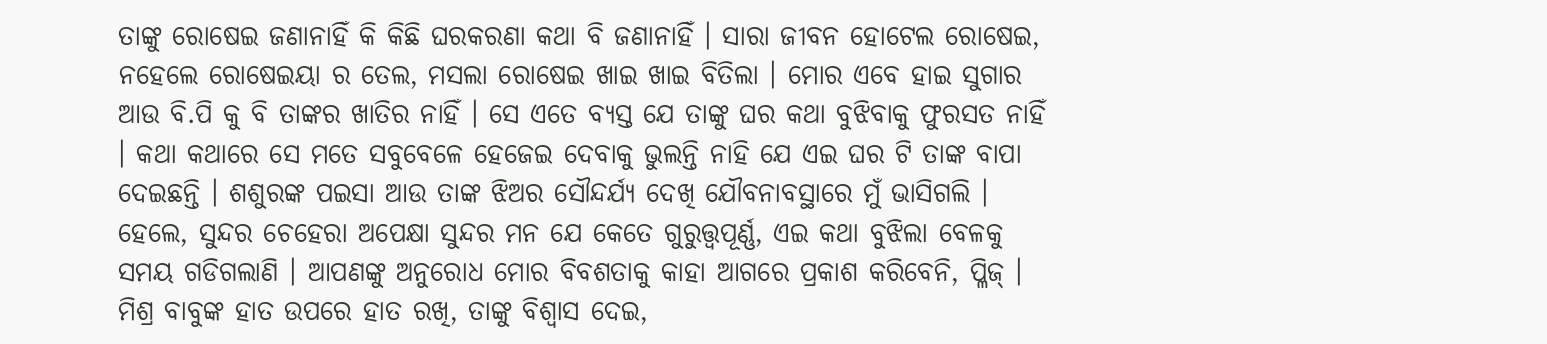ତାଙ୍କୁ ରୋଷେଇ ଜଣାନାହିଁ କି କିଛି ଘରକରଣା କଥା ବି ଜଣାନାହିଁ । ସାରା ଜୀବନ ହୋଟେଲ ରୋଷେଇ, ନହେଲେ ରୋଷେଇୟା ର ତେଲ, ମସଲା ରୋଷେଇ ଖାଇ ଖାଇ ବିତିଲା । ମୋର ଏବେ ହାଇ ସୁଗାର ଆଉ ବି.ପି କୁ ବି ତାଙ୍କର ଖାତିର ନାହିଁ । ସେ ଏତେ ବ୍ୟସ୍ତ ଯେ ତାଙ୍କୁ ଘର କଥା ବୁଝିବାକୁ ଫୁରସତ ନାହିଁ । କଥା କଥାରେ ସେ ମତେ ସବୁବେଳେ ହେଜେଇ ଦେବାକୁ ଭୁଲନ୍ତି ନାହି ଯେ ଏଇ ଘର ଟି ତାଙ୍କ ବାପା ଦେଇଛନ୍ତି । ଶଶୁରଙ୍କ ପଇସା ଆଉ ତାଙ୍କ ଝିଅର ସୌନ୍ଦର୍ଯ୍ୟ ଦେଖି ଯୌବନାବସ୍ଥାରେ ମୁଁ ଭାସିଗଲି । ହେଲେ, ସୁନ୍ଦର ଚେହେରା ଅପେକ୍ଷା ସୁନ୍ଦର ମନ ଯେ କେତେ ଗୁରୁତ୍ତ୍ଵପୂର୍ଣ୍ଣ, ଏଇ କଥା ବୁଝିଲା ବେଳକୁ ସମୟ ଗଡିଗଲାଣି । ଆପଣଙ୍କୁ ଅନୁରୋଧ ମୋର ବିବଶତାକୁ କାହା ଆଗରେ ପ୍ରକାଶ କରିବେନି, ପ୍ଳିଜ୍ । ମିଶ୍ର ବାବୁଙ୍କ ହାତ ଉପରେ ହାତ ରଖି, ତାଙ୍କୁ ବିଶ୍ଵାସ ଦେଇ,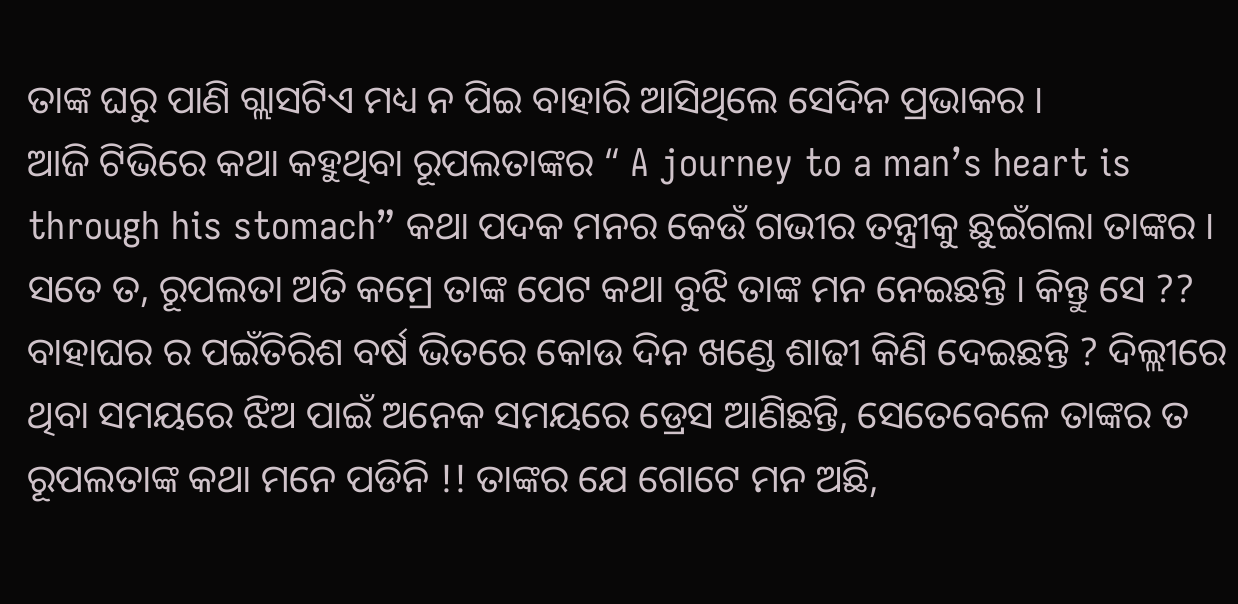ତାଙ୍କ ଘରୁ ପାଣି ଗ୍ଲାସଟିଏ ମଧ୍ୟ ନ ପିଇ ବାହାରି ଆସିଥିଲେ ସେଦିନ ପ୍ରଭାକର ।
ଆଜି ଟିଭିରେ କଥା କହୁଥିବା ରୂପଲତାଙ୍କର “ A journey to a man’s heart is through his stomach” କଥା ପଦକ ମନର କେଉଁ ଗଭୀର ତନ୍ତ୍ରୀକୁ ଛୁଇଁଗଲା ତାଙ୍କର । ସତେ ତ, ରୂପଲତା ଅତି କମ୍ରେ ତାଙ୍କ ପେଟ କଥା ବୁଝି ତାଙ୍କ ମନ ନେଇଛନ୍ତି । କିନ୍ତୁ ସେ ?? ବାହାଘର ର ପଇଁତିରିଶ ବର୍ଷ ଭିତରେ କୋଉ ଦିନ ଖଣ୍ଡେ ଶାଢୀ କିଣି ଦେଇଛନ୍ତି ? ଦିଲ୍ଲୀରେ ଥିବା ସମୟରେ ଝିଅ ପାଇଁ ଅନେକ ସମୟରେ ଡ୍ରେସ ଆଣିଛନ୍ତି, ସେତେବେଳେ ତାଙ୍କର ତ ରୂପଲତାଙ୍କ କଥା ମନେ ପଡିନି !! ତାଙ୍କର ଯେ ଗୋଟେ ମନ ଅଛି,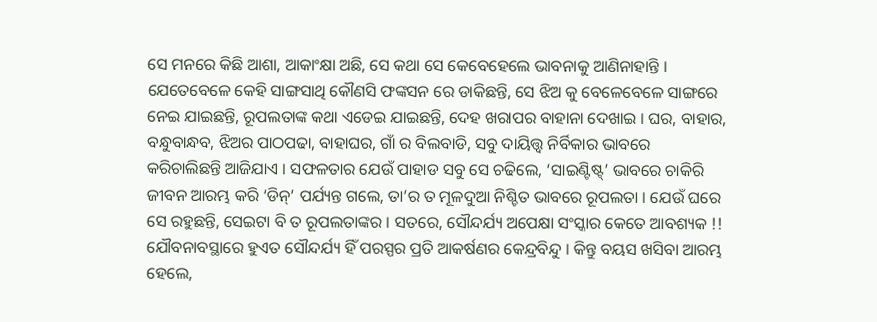ସେ ମନରେ କିଛି ଆଶା, ଆକାଂକ୍ଷା ଅଛି, ସେ କଥା ସେ କେବେହେଲେ ଭାବନାକୁ ଆଣିନାହାନ୍ତି । ଯେତେବେଳେ କେହି ସାଙ୍ଗସାଥି କୌଣସି ଫଙ୍କସନ ରେ ଡାକିଛନ୍ତି, ସେ ଝିଅ କୁ ବେଳେବେଳେ ସାଙ୍ଗରେ ନେଇ ଯାଇଛନ୍ତି, ରୂପଲତାଙ୍କ କଥା ଏଡେଇ ଯାଇଛନ୍ତି, ଦେହ ଖରାପର ବାହାନା ଦେଖାଇ । ଘର, ବାହାର, ବନ୍ଧୁବାନ୍ଧବ, ଝିଅର ପାଠପଢା, ବାହାଘର, ଗାଁ ର ବିଲବାଡି, ସବୁ ଦାୟିତ୍ତ୍ଵ ନିର୍ବିକାର ଭାବରେ କରିଚାଲିଛନ୍ତି ଆଜିଯାଏ । ସଫଳତାର ଯେଉଁ ପାହାଡ ସବୁ ସେ ଚଢିଲେ, ‘ସାଇଣ୍ଟିଷ୍ଟ୍’ ଭାବରେ ଚାକିରି ଜୀବନ ଆରମ୍ଭ କରି ‘ଡିନ୍’ ପର୍ଯ୍ୟନ୍ତ ଗଲେ, ତା’ର ତ ମୂଳଦୁଆ ନିଶ୍ଚିତ ଭାବରେ ରୂପଲତା । ଯେଉଁ ଘରେ ସେ ରହୁଛନ୍ତି, ସେଇଟା ବି ତ ରୂପଲତାଙ୍କର । ସତରେ, ସୌନ୍ଦର୍ଯ୍ୟ ଅପେକ୍ଷା ସଂସ୍କାର କେତେ ଆବଶ୍ୟକ !! ଯୌବନାବସ୍ଥାରେ ହୁଏତ ସୌନ୍ଦର୍ଯ୍ୟ ହିଁ ପରସ୍ପର ପ୍ରତି ଆକର୍ଷଣର କେନ୍ଦ୍ରବିନ୍ଦୁ । କିନ୍ତୁ ବୟସ ଖସିବା ଆରମ୍ଭ ହେଲେ,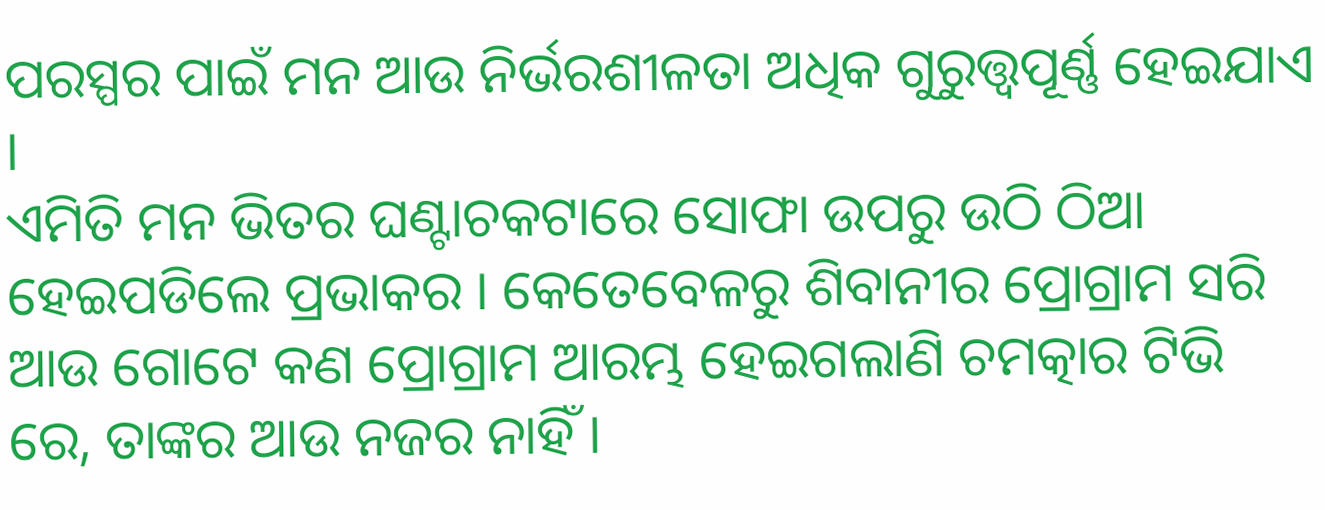ପରସ୍ପର ପାଇଁ ମନ ଆଉ ନିର୍ଭରଶୀଳତା ଅଧିକ ଗୁରୁତ୍ତ୍ଵପୂର୍ଣ୍ଣ ହେଇଯାଏ ।
ଏମିତି ମନ ଭିତର ଘଣ୍ଟାଚକଟାରେ ସୋଫା ଉପରୁ ଉଠି ଠିଆ ହେଇପଡିଲେ ପ୍ରଭାକର । କେତେବେଳରୁ ଶିବାନୀର ପ୍ରୋଗ୍ରାମ ସରି ଆଉ ଗୋଟେ କଣ ପ୍ରୋଗ୍ରାମ ଆରମ୍ଭ ହେଇଗଲାଣି ଚମତ୍କାର ଟିଭି ରେ, ତାଙ୍କର ଆଉ ନଜର ନାହିଁ ।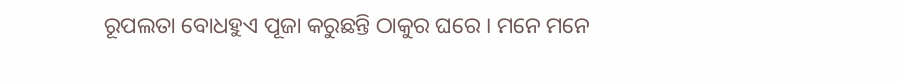ରୂପଲତା ବୋଧହୁଏ ପୂଜା କରୁଛନ୍ତି ଠାକୁର ଘରେ । ମନେ ମନେ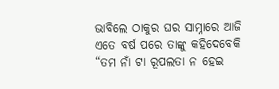ଭାବିଲେ ଠାକୁର ଘର ସାମ୍ନାରେ ଆଜି ଏତେ ବର୍ଷ ପରେ ତାଙ୍କୁ କହିଦେବେକି “ତମ ନାଁ ଟା ରୂପଲତା ନ ହେଇ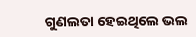ଗୁଣଲତା ହେଇଥିଲେ ଭଲ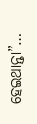ହେଇଥାନ୍ତା”…